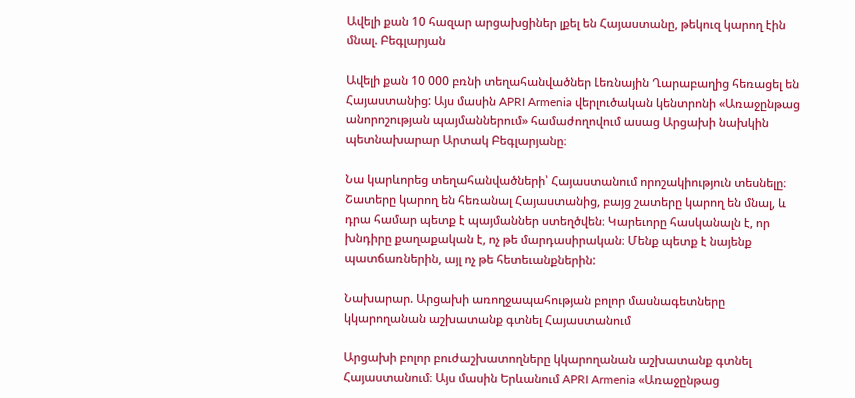Ավելի քան 10 հազար արցախցիներ լքել են Հայաստանը, թեկուզ կարող էին մնալ. Բեգլարյան

Ավելի քան 10 000 բռնի տեղահանվածներ Լեռնային Ղարաբաղից հեռացել են Հայաստանից: Այս մասին APRI Armenia վերլուծական կենտրոնի «Առաջընթաց անորոշության պայմաններում» համաժողովում ասաց Արցախի նախկին պետնախարար Արտակ Բեգլարյանը։

Նա կարևորեց տեղահանվածների՝ Հայաստանում որոշակիություն տեսնելը։ Շատերը կարող են հեռանալ Հայաստանից, բայց շատերը կարող են մնալ, և դրա համար պետք է պայմաններ ստեղծվեն։ Կարեւորը հասկանալն է, որ խնդիրը քաղաքական է, ոչ թե մարդասիրական։ Մենք պետք է նայենք պատճառներին, այլ ոչ թե հետեւանքներին:

Նախարար. Արցախի առողջապահության բոլոր մասնագետները կկարողանան աշխատանք գտնել Հայաստանում

Արցախի բոլոր բուժաշխատողները կկարողանան աշխատանք գտնել Հայաստանում։ Այս մասին Երևանում APRI Armenia «Առաջընթաց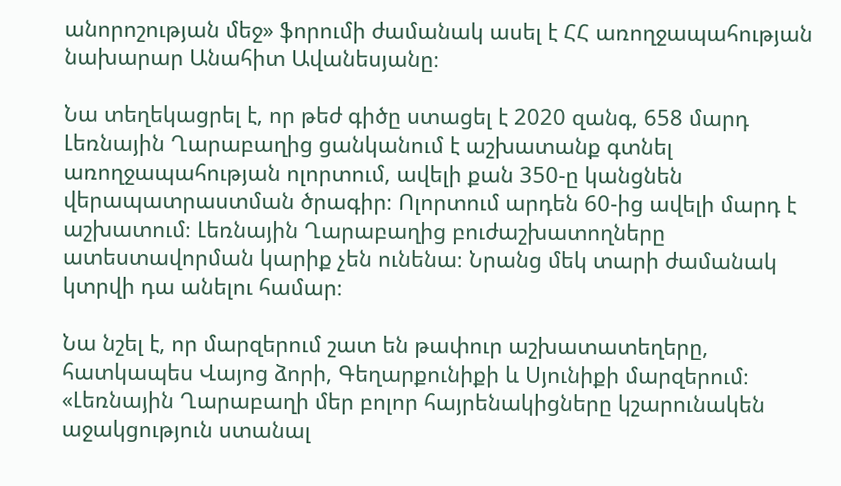անորոշության մեջ» ֆորումի ժամանակ ասել է ՀՀ առողջապահության նախարար Անահիտ Ավանեսյանը։

Նա տեղեկացրել է, որ թեժ գիծը ստացել է 2020 զանգ, 658 մարդ Լեռնային Ղարաբաղից ցանկանում է աշխատանք գտնել առողջապահության ոլորտում, ավելի քան 350-ը կանցնեն վերապատրաստման ծրագիր։ Ոլորտում արդեն 60-ից ավելի մարդ է աշխատում։ Լեռնային Ղարաբաղից բուժաշխատողները ատեստավորման կարիք չեն ունենա։ Նրանց մեկ տարի ժամանակ կտրվի դա անելու համար։

Նա նշել է, որ մարզերում շատ են թափուր աշխատատեղերը, հատկապես Վայոց ձորի, Գեղարքունիքի և Սյունիքի մարզերում։ «Լեռնային Ղարաբաղի մեր բոլոր հայրենակիցները կշարունակեն աջակցություն ստանալ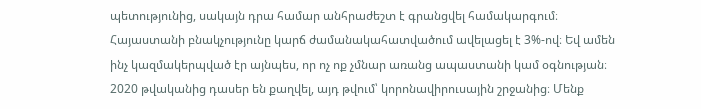պետությունից, սակայն դրա համար անհրաժեշտ է գրանցվել համակարգում։ Հայաստանի բնակչությունը կարճ ժամանակահատվածում ավելացել է 3%-ով։ Եվ ամեն ինչ կազմակերպված էր այնպես, որ ոչ ոք չմնար առանց ապաստանի կամ օգնության։ 2020 թվականից դասեր են քաղվել, այդ թվում՝ կորոնավիրուսային շրջանից։ Մենք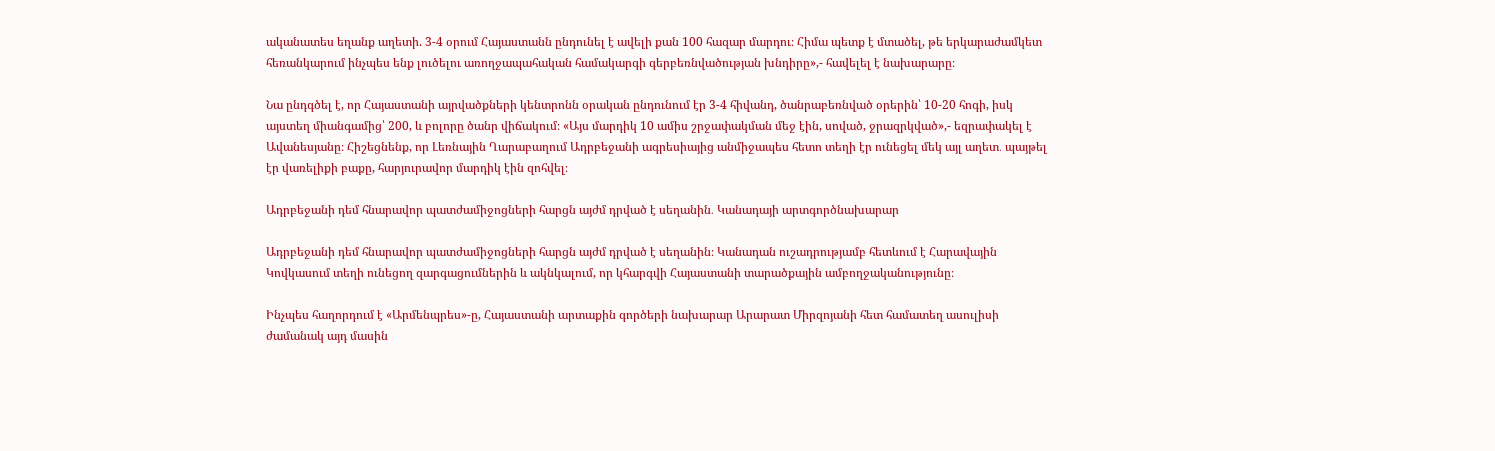ականատես եղանք աղետի. 3-4 օրում Հայաստանն ընդունել է ավելի քան 100 հազար մարդու։ Հիմա պետք է մտածել, թե երկարաժամկետ հեռանկարում ինչպես ենք լուծելու առողջապահական համակարգի գերբեռնվածության խնդիրը»,- հավելել է նախարարը։

Նա ընդգծել է, որ Հայաստանի այրվածքների կենտրոնն օրական ընդունում էր 3-4 հիվանդ, ծանրաբեռնված օրերին՝ 10-20 հոգի, իսկ այստեղ միանգամից՝ 200, և բոլորը ծանր վիճակում։ «Այս մարդիկ 10 ամիս շրջափակման մեջ էին, սոված, ջրազրկված»,- եզրափակել է Ավանեսյանը։ Հիշեցնենք, որ Լեռնային Ղարաբաղում Ադրբեջանի ագրեսիայից անմիջապես հետո տեղի էր ունեցել մեկ այլ աղետ․ պայթել էր վառելիքի բաքը, հարյուրավոր մարդիկ էին զոհվել։

Ադրբեջանի դեմ հնարավոր պատժամիջոցների հարցն այժմ դրված է սեղանին․ Կանադայի արտգործնախարար

Ադրբեջանի դեմ հնարավոր պատժամիջոցների հարցն այժմ դրված է սեղանին։ Կանադան ուշադրությամբ հետևում է Հարավային Կովկասում տեղի ունեցող զարգացումներին և ակնկալում, որ կհարգվի Հայաստանի տարածքային ամբողջականությունը։

Ինչպես հաղորդում է «Արմենպրես»-ը, Հայաստանի արտաքին գործերի նախարար Արարատ Միրզոյանի հետ համատեղ ասուլիսի ժամանակ այդ մասին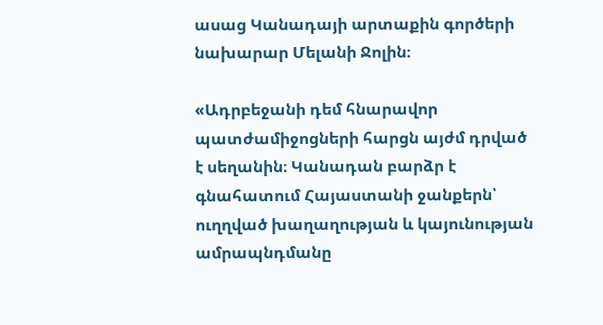ասաց Կանադայի արտաքին գործերի նախարար Մելանի Ջոլին։

«Ադրբեջանի դեմ հնարավոր պատժամիջոցների հարցն այժմ դրված է սեղանին։ Կանադան բարձր է գնահատում Հայաստանի ջանքերն՝ ուղղված խաղաղության և կայունության ամրապնդմանը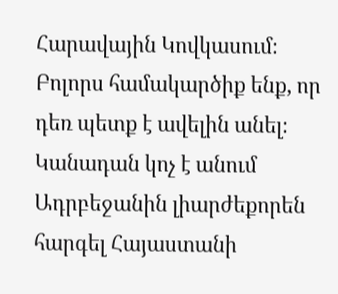Հարավային Կովկասում։ Բոլորս համակարծիք ենք, որ դեռ պետք է ավելին անել։ Կանադան կոչ է անում Ադրբեջանին լիարժեքորեն հարգել Հայաստանի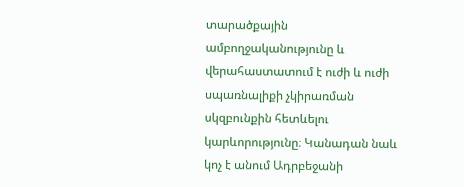տարածքային ամբողջականությունը և վերահաստատում է ուժի և ուժի սպառնալիքի չկիրառման սկզբունքին հետևելու կարևորությունը։ Կանադան նաև կոչ է անում Ադրբեջանի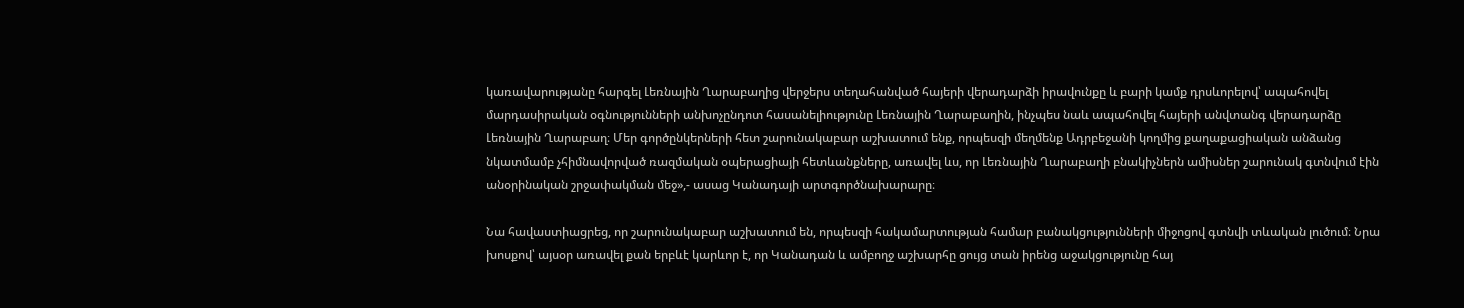կառավարությանը հարգել Լեռնային Ղարաբաղից վերջերս տեղահանված հայերի վերադարձի իրավունքը և բարի կամք դրսևորելով՝ ապահովել մարդասիրական օգնությունների անխոչընդոտ հասանելիությունը Լեռնային Ղարաբաղին, ինչպես նաև ապահովել հայերի անվտանգ վերադարձը Լեռնային Ղարաբաղ։ Մեր գործընկերների հետ շարունակաբար աշխատում ենք, որպեսզի մեղմենք Ադրբեջանի կողմից քաղաքացիական անձանց նկատմամբ չհիմնավորված ռազմական օպերացիայի հետևանքները, առավել ևս, որ Լեռնային Ղարաբաղի բնակիչներն ամիսներ շարունակ գտնվում էին անօրինական շրջափակման մեջ»,- ասաց Կանադայի արտգործնախարարը։

Նա հավաստիացրեց, որ շարունակաբար աշխատում են, որպեսզի հակամարտության համար բանակցությունների միջոցով գտնվի տևական լուծում։ Նրա խոսքով՝ այսօր առավել քան երբևէ կարևոր է, որ Կանադան և ամբողջ աշխարհը ցույց տան իրենց աջակցությունը հայ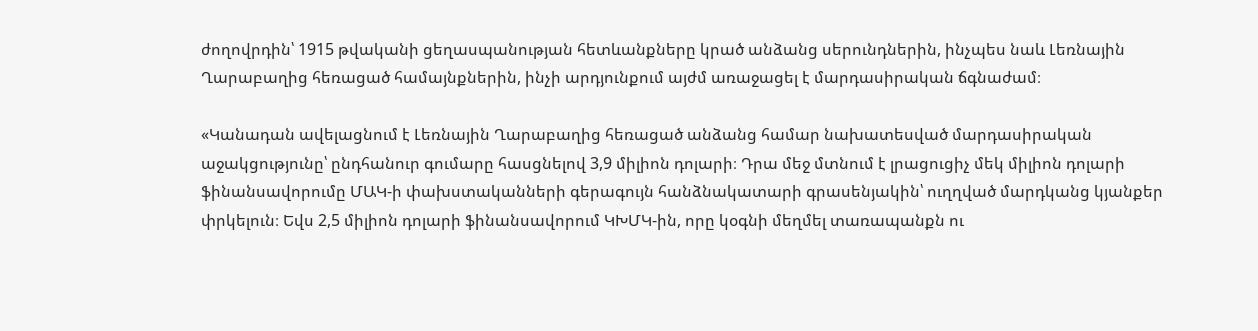ժողովրդին՝ 1915 թվականի ցեղասպանության հետևանքները կրած անձանց սերունդներին, ինչպես նաև Լեռնային Ղարաբաղից հեռացած համայնքներին, ինչի արդյունքում այժմ առաջացել է մարդասիրական ճգնաժամ։

«Կանադան ավելացնում է Լեռնային Ղարաբաղից հեռացած անձանց համար նախատեսված մարդասիրական աջակցությունը՝ ընդհանուր գումարը հասցնելով 3,9 միլիոն դոլարի։ Դրա մեջ մտնում է լրացուցիչ մեկ միլիոն դոլարի ֆինանսավորումը ՄԱԿ-ի փախստականների գերագույն հանձնակատարի գրասենյակին՝ ուղղված մարդկանց կյանքեր փրկելուն։ Եվս 2,5 միլիոն դոլարի ֆինանսավորում ԿԽՄԿ-ին, որը կօգնի մեղմել տառապանքն ու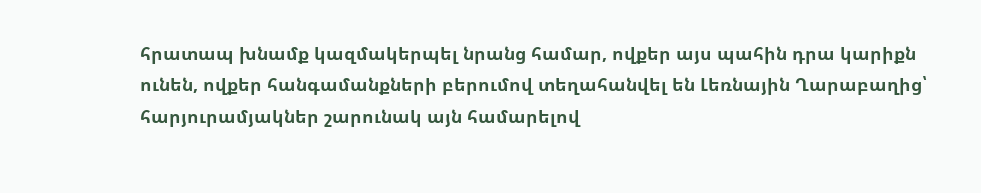հրատապ խնամք կազմակերպել նրանց համար, ովքեր այս պահին դրա կարիքն ունեն, ովքեր հանգամանքների բերումով տեղահանվել են Լեռնային Ղարաբաղից՝ հարյուրամյակներ շարունակ այն համարելով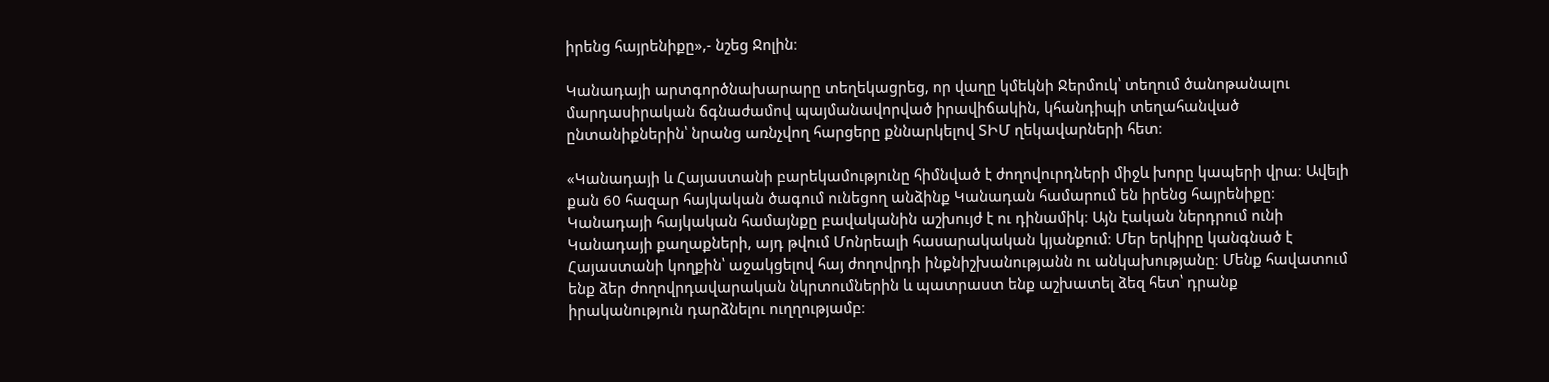իրենց հայրենիքը»,- նշեց Ջոլին։

Կանադայի արտգործնախարարը տեղեկացրեց, որ վաղը կմեկնի Ջերմուկ՝ տեղում ծանոթանալու մարդասիրական ճգնաժամով պայմանավորված իրավիճակին, կհանդիպի տեղահանված ընտանիքներին՝ նրանց առնչվող հարցերը քննարկելով ՏԻՄ ղեկավարների հետ։

«Կանադայի և Հայաստանի բարեկամությունը հիմնված է ժողովուրդների միջև խորը կապերի վրա։ Ավելի քան 60 հազար հայկական ծագում ունեցող անձինք Կանադան համարում են իրենց հայրենիքը։ Կանադայի հայկական համայնքը բավականին աշխույժ է ու դինամիկ։ Այն էական ներդրում ունի Կանադայի քաղաքների, այդ թվում Մոնրեալի հասարակական կյանքում։ Մեր երկիրը կանգնած է Հայաստանի կողքին՝ աջակցելով հայ ժողովրդի ինքնիշխանությանն ու անկախությանը։ Մենք հավատում ենք ձեր ժողովրդավարական նկրտումներին և պատրաստ ենք աշխատել ձեզ հետ՝ դրանք իրականություն դարձնելու ուղղությամբ։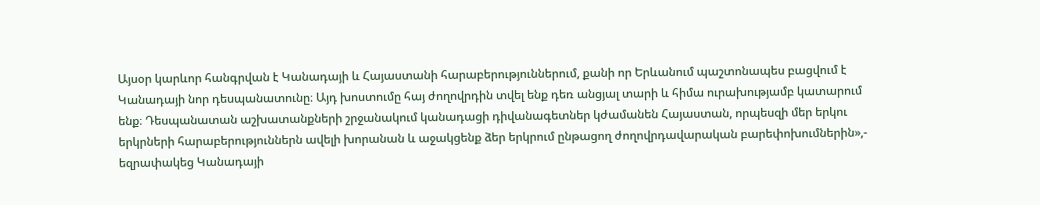Այսօր կարևոր հանգրվան է Կանադայի և Հայաստանի հարաբերություններում, քանի որ Երևանում պաշտոնապես բացվում է Կանադայի նոր դեսպանատունը։ Այդ խոստումը հայ ժողովրդին տվել ենք դեռ անցյալ տարի և հիմա ուրախությամբ կատարում ենք։ Դեսպանատան աշխատանքների շրջանակում կանադացի դիվանագետներ կժամանեն Հայաստան, որպեսզի մեր երկու երկրների հարաբերություններն ավելի խորանան և աջակցենք ձեր երկրում ընթացող ժողովրդավարական բարեփոխումներին»,- եզրափակեց Կանադայի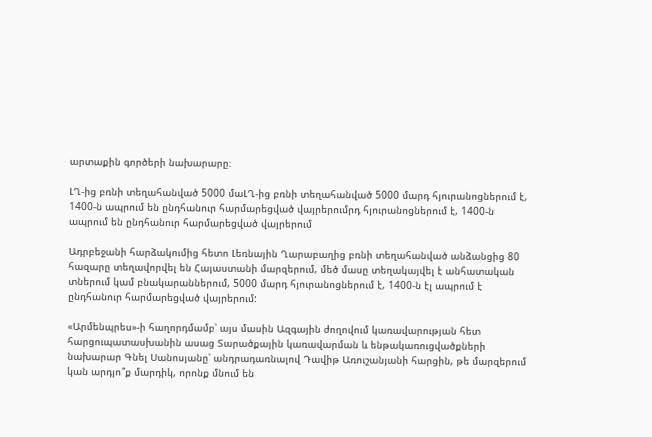արտաքին գործերի նախարարը։

ԼՂ-ից բռնի տեղահանված 5000 մաԼՂ-ից բռնի տեղահանված 5000 մարդ հյուրանոցներում է, 1400-ն ապրում են ընդհանուր հարմարեցված վայրերումրդ հյուրանոցներում է, 1400-ն ապրում են ընդհանուր հարմարեցված վայրերում

Ադրբեջանի հարձակումից հետո Լեռնային Ղարաբաղից բռնի տեղահանված անձանցից 80 հազարը տեղավորվել են Հայաստանի մարզերում, մեծ մասը տեղակայվել է անհատական տներում կամ բնակարաններում, 5000 մարդ հյուրանոցներում է, 1400-ն էլ ապրում է ընդհանուր հարմարեցված վայրերում:

«Արմենպրես»-ի հաղորդմամբ՝ այս մասին Ազգային ժողովում կառավարության հետ հարցուպատասխանին ասաց Տարածքային կառավարման և ենթակառուցվածքների նախարար Գնել Սանոսյանը՝ անդրադառնալով Դավիթ Առուշանյանի հարցին, թե մարզերում կան արդյո՞ք մարդիկ, որոնք մնում են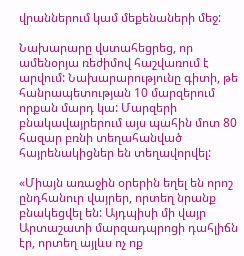վրաններում կամ մեքենաների մեջ:

Նախարարը վստահեցրեց, որ ամենօրյա ռեժիմով հաշվառում է արվում: Նախարարությունը գիտի, թե հանրապետության 10 մարզերում որքան մարդ կա: Մարզերի բնակավայրերում այս պահին մոտ 80 հազար բռնի տեղահանված հայրենակիցներ են տեղավորվել:

«Միայն առաջին օրերին եղել են որոշ ընդհանուր վայրեր, որտեղ նրանք բնակեցվել են: Այդպիսի մի վայր Արտաշատի մարզադպրոցի դահլիճն էր, որտեղ այլևս ոչ ոք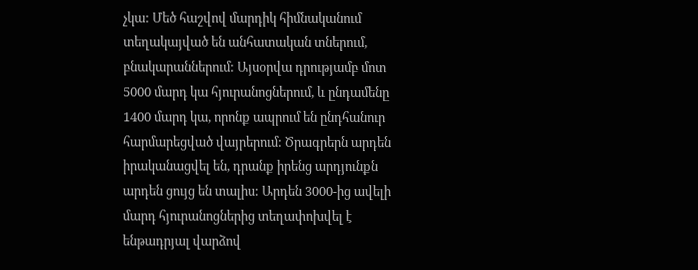չկա: Մեծ հաշվով մարդիկ հիմնականում տեղակայված են անհատական տներում, բնակարաններում: Այսօրվա դրությամբ մոտ 5000 մարդ կա հյուրանոցներում, և ընդամենը 1400 մարդ կա, որոնք ապրում են ընդհանուր հարմարեցված վայրերում: Ծրագրերն արդեն իրականացվել են, դրանք իրենց արդյունքն արդեն ցույց են տալիս: Արդեն 3000-ից ավելի մարդ հյուրանոցներից տեղափոխվել է ենթադրյալ վարձով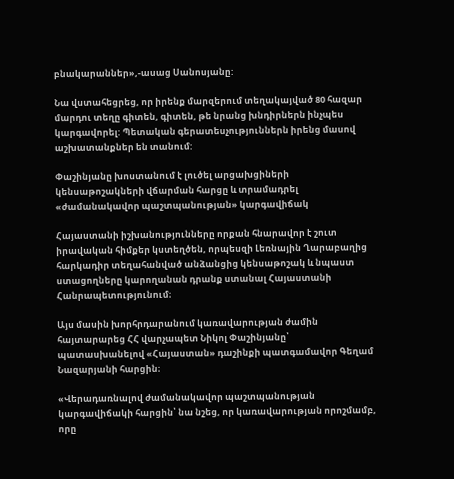բնակարաններ»,-ասաց Սանոսյանը:

Նա վստահեցրեց, որ իրենք մարզերում տեղակայված 80 հազար մարդու տեղը գիտեն, գիտեն, թե նրանց խնդիրներն ինչպես կարգավորել: Պետական գերատեսչություններն իրենց մասով աշխատանքներ են տանում:

Փաշինյանը խոստանում է լուծել արցախցիների կենսաթոշակների վճարման հարցը և տրամադրել «ժամանակավոր պաշտպանության» կարգավիճակ

Հայաստանի իշխանությունները որքան հնարավոր է շուտ իրավական հիմքեր կստեղծեն, որպեսզի Լեռնային Ղարաբաղից հարկադիր տեղահանված անձանցից կենսաթոշակ և նպաստ ստացողները կարողանան դրանք ստանալ Հայաստանի Հանրապետությունում։

Այս մասին խորհրդարանում կառավարության ժամին հայտարարեց ՀՀ վարչապետ Նիկոլ Փաշինյանը՝ պատասխանելով «Հայաստան» դաշինքի պատգամավոր Գեղամ Նազարյանի հարցին։

«Վերադառնալով ժամանակավոր պաշտպանության կարգավիճակի հարցին՝ նա նշեց, որ կառավարության որոշմամբ, որը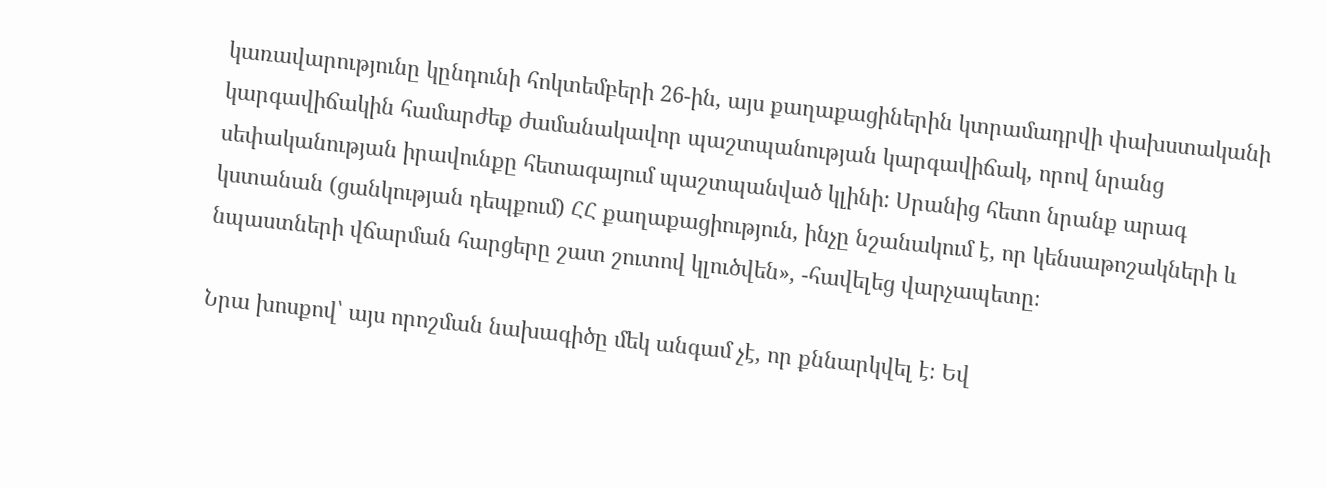կառավարությունը կընդունի հոկտեմբերի 26-ին, այս քաղաքացիներին կտրամադրվի փախստականի կարգավիճակին համարժեք ժամանակավոր պաշտպանության կարգավիճակ, որով նրանց սեփականության իրավունքը հետագայում պաշտպանված կլինի: Սրանից հետո նրանք արագ կստանան (ցանկության դեպքում) ՀՀ քաղաքացիություն, ինչը նշանակում է, որ կենսաթոշակների և նպաստների վճարման հարցերը շատ շուտով կլուծվեն», -հավելեց վարչապետը։

Նրա խոսքով՝ այս որոշման նախագիծը մեկ անգամ չէ, որ քննարկվել է։ Եվ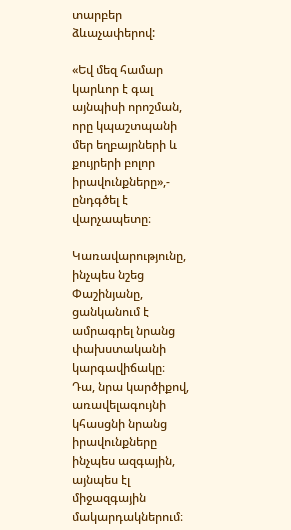տարբեր ձևաչափերով:

«Եվ մեզ համար կարևոր է գալ այնպիսի որոշման, որը կպաշտպանի մեր եղբայրների և քույրերի բոլոր իրավունքները»,- ընդգծել է վարչապետը։

Կառավարությունը, ինչպես նշեց Փաշինյանը, ցանկանում է ամրագրել նրանց փախստականի կարգավիճակը։ Դա, նրա կարծիքով, առավելագույնի կհասցնի նրանց իրավունքները ինչպես ազգային, այնպես էլ միջազգային մակարդակներում։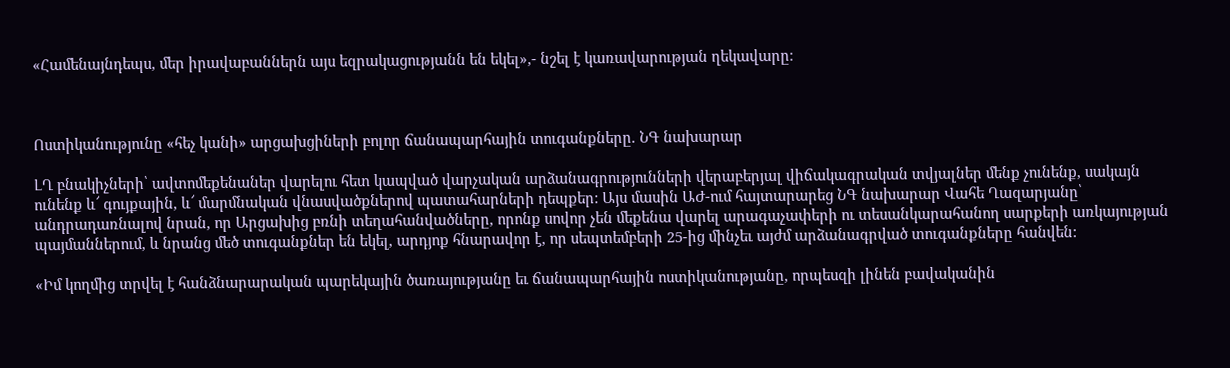«Համենայնդեպս, մեր իրավաբաններն այս եզրակացությանն են եկել»,- նշել է կառավարության ղեկավարը։



Ոստիկանությունը «հեչ կանի» արցախցիների բոլոր ճանապարհային տուգանքները. ՆԳ նախարար

ԼՂ բնակիչների՝ ավտոմեքենաներ վարելու հետ կապված վարչական արձանագրությունների վերաբերյալ վիճակագրական տվյալներ մենք չունենք, սակայն ունենք և՜ գույքային, և՜ մարմնական վնասվածքներով պատահարների դեպքեր: Այս մասին ԱԺ-ում հայտարարեց ՆԳ նախարար Վահե Ղազարյանը՝ անդրադառնալով նրան, որ Արցախից բռնի տեղահանվածները, որոնք սովոր չեն մեքենա վարել արագաչափերի ու տեսանկարահանող սարքերի առկայության պայմաններում, և նրանց մեծ տուգանքներ են եկել, արդյոք հնարավոր է, որ սեպտեմբերի 25-ից մինչեւ այժմ արձանագրված տուգանքները հանվեն:

«Իմ կողմից տրվել է հանձնարարական պարեկային ծառայությանը եւ ճանապարհային ոստիկանությանը, որպեսզի լինեն բավականին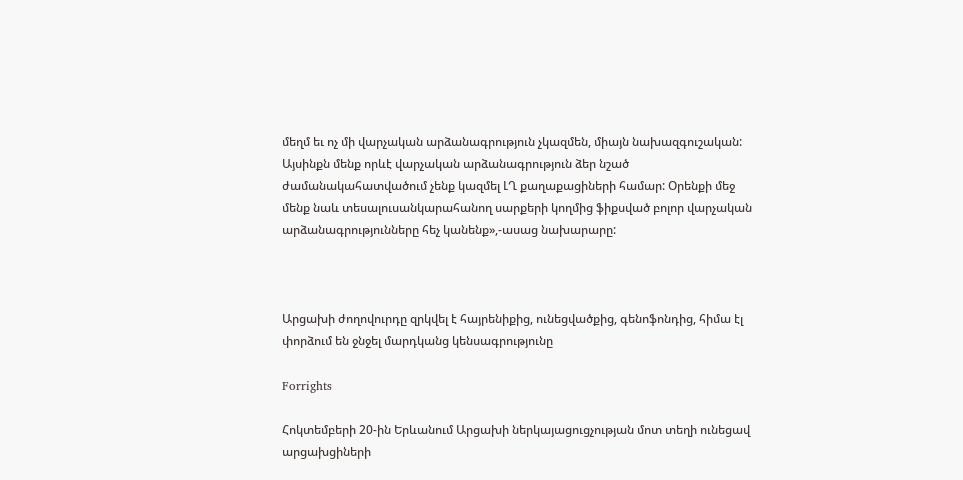մեղմ եւ ոչ մի վարչական արձանագրություն չկազմեն, միայն նախազգուշական: Այսինքն մենք որևէ վարչական արձանագրություն ձեր նշած ժամանակահատվածում չենք կազմել ԼՂ քաղաքացիների համար: Օրենքի մեջ մենք նաև տեսալուսանկարահանող սարքերի կողմից ֆիքսված բոլոր վարչական արձանագրությունները հեչ կանենք»,-ասաց նախարարը:



Արցախի ժողովուրդը զրկվել է հայրենիքից, ունեցվածքից, գենոֆոնդից, հիմա էլ փորձում են ջնջել մարդկանց կենսագրությունը

Forrights

Հոկտեմբերի 20-ին Երևանում Արցախի ներկայացուցչության մոտ տեղի ունեցավ արցախցիների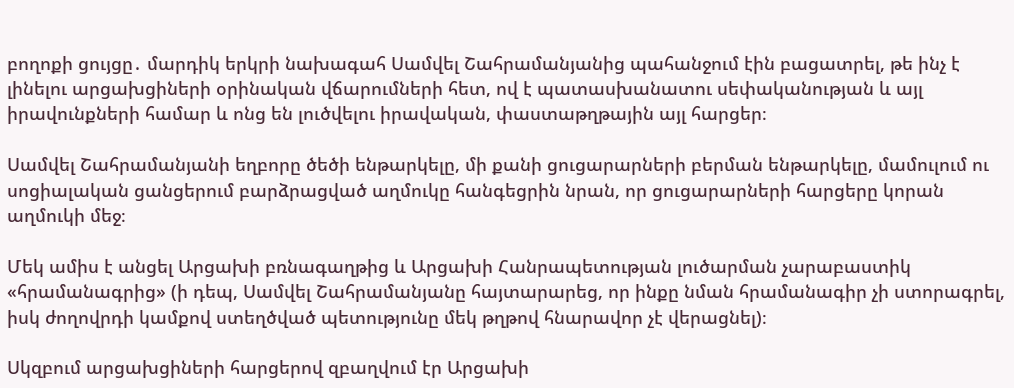բողոքի ցույցը․ մարդիկ երկրի նախագահ Սամվել Շահրամանյանից պահանջում էին բացատրել, թե ինչ է լինելու արցախցիների օրինական վճարումների հետ, ով է պատասխանատու սեփականության և այլ իրավունքների համար և ոնց են լուծվելու իրավական, փաստաթղթային այլ հարցեր։

Սամվել Շահրամանյանի եղբորը ծեծի ենթարկելը, մի քանի ցուցարարների բերման ենթարկելը, մամուլում ու սոցիալական ցանցերում բարձրացված աղմուկը հանգեցրին նրան, որ ցուցարարների հարցերը կորան աղմուկի մեջ։

Մեկ ամիս է անցել Արցախի բռնագաղթից և Արցախի Հանրապետության լուծարման չարաբաստիկ «հրամանագրից» (ի դեպ, Սամվել Շահրամանյանը հայտարարեց, որ ինքը նման հրամանագիր չի ստորագրել, իսկ ժողովրդի կամքով ստեղծված պետությունը մեկ թղթով հնարավոր չէ վերացնել)։

Սկզբում արցախցիների հարցերով զբաղվում էր Արցախի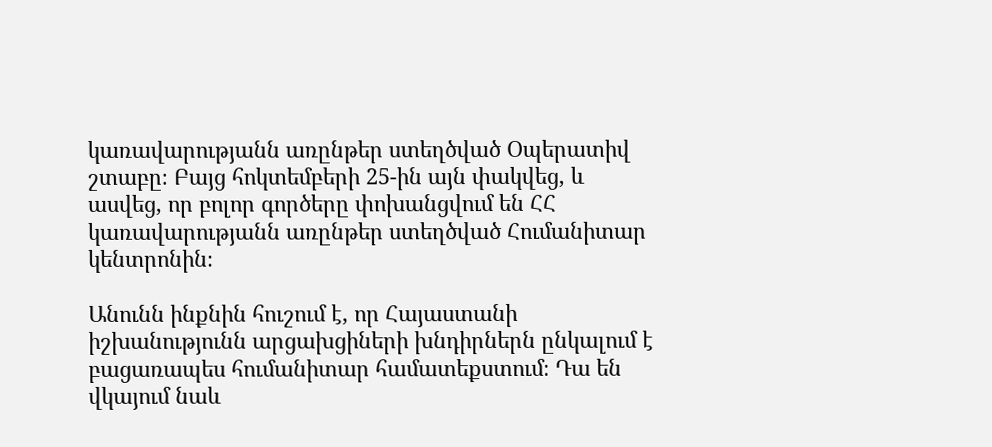կառավարությանն առընթեր ստեղծված Օպերատիվ շտաբը։ Բայց հոկտեմբերի 25-ին այն փակվեց, և ասվեց, որ բոլոր գործերը փոխանցվում են ՀՀ կառավարությանն առընթեր ստեղծված Հումանիտար կենտրոնին։

Անունն ինքնին հուշում է, որ Հայաստանի իշխանությունն արցախցիների խնդիրներն ընկալում է բացառապես հումանիտար համատեքստում։ Դա են վկայում նաև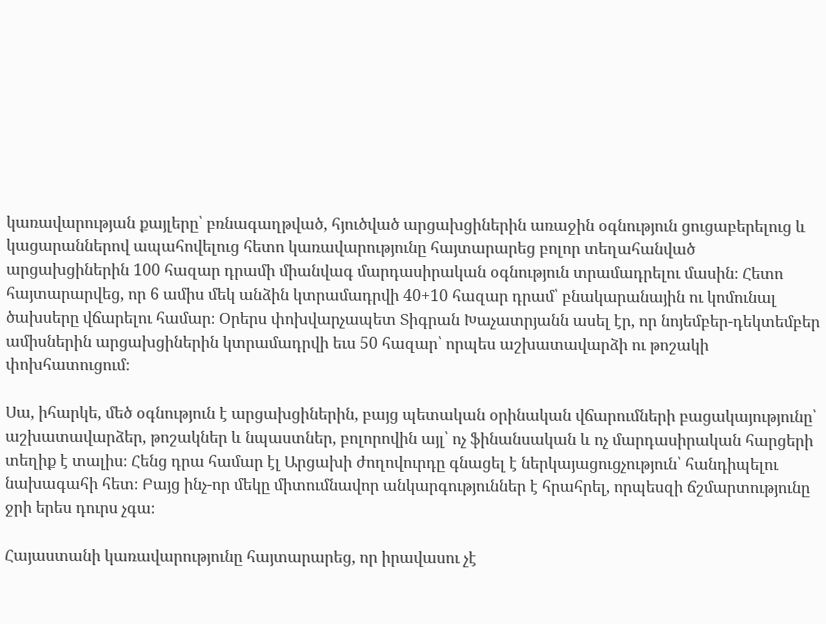կառավարության քայլերը՝ բռնագաղթված, հյուծված արցախցիներին առաջին օգնություն ցուցաբերելուց և կացարաններով ապահովելուց հետո կառավարությունը հայտարարեց բոլոր տեղահանված արցախցիներին 100 հազար դրամի միանվագ մարդասիրական օգնություն տրամադրելու մասին։ Հետո հայտարարվեց, որ 6 ամիս մեկ անձին կտրամադրվի 40+10 հազար դրամ՝ բնակարանային ու կոմունալ ծախսերը վճարելու համար։ Օրերս փոխվարչապետ Տիգրան Խաչատրյանն ասել էր, որ նոյեմբեր-դեկտեմբեր ամիսներին արցախցիներին կտրամադրվի եւս 50 հազար՝ որպես աշխատավարձի ու թոշակի փոխհատուցում։

Սա, իհարկե, մեծ օգնություն է արցախցիներին, բայց պետական օրինական վճարումների բացակայությունը՝ աշխատավարձեր, թոշակներ և նպաստներ, բոլորովին այլ՝ ոչ ֆինանսական և ոչ մարդասիրական հարցերի տեղիք է տալիս։ Հենց դրա համար էլ Արցախի ժողովուրդը գնացել է ներկայացուցչություն՝ հանդիպելու նախագահի հետ։ Բայց ինչ-որ մեկը միտումնավոր անկարգություններ է հրահրել, որպեսզի ճշմարտությունը ջրի երես դուրս չգա։

Հայաստանի կառավարությունը հայտարարեց, որ իրավասու չէ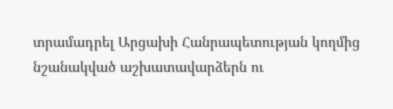տրամադրել Արցախի Հանրապետության կողմից նշանակված աշխատավարձերն ու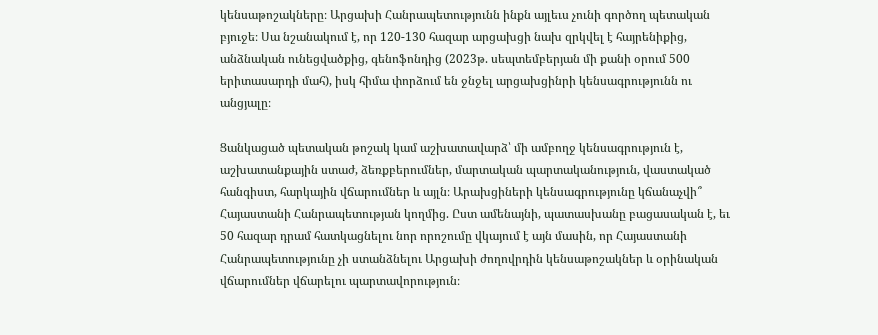կենսաթոշակները։ Արցախի Հանրապետությունն ինքն այլեւս չունի գործող պետական բյուջե։ Սա նշանակում է, որ 120-130 հազար արցախցի նախ զրկվել է հայրենիքից, անձնական ունեցվածքից, գենոֆոնդից (2023թ. սեպտեմբերյան մի քանի օրում 500 երիտասարդի մահ), իսկ հիմա փորձում են ջնջել արցախցինրի կենսագրությունն ու անցյալը։

Ցանկացած պետական թոշակ կամ աշխատավարձ՝ մի ամբողջ կենսագրություն է, աշխատանքային ստաժ, ձեռքբերումներ, մարտական պարտականություն, վաստակած հանգիստ, հարկային վճարումներ և այլն։ Արախցիների կենսագրությունը կճանաչվի՞ Հայաստանի Հանրապետության կողմից. Ըստ ամենայնի, պատասխանը բացասական է, եւ 50 հազար դրամ հատկացնելու նոր որոշումը վկայում է այն մասին, որ Հայաստանի Հանրապետությունը չի ստանձնելու Արցախի ժողովրդին կենսաթոշակներ և օրինական վճարումներ վճարելու պարտավորություն։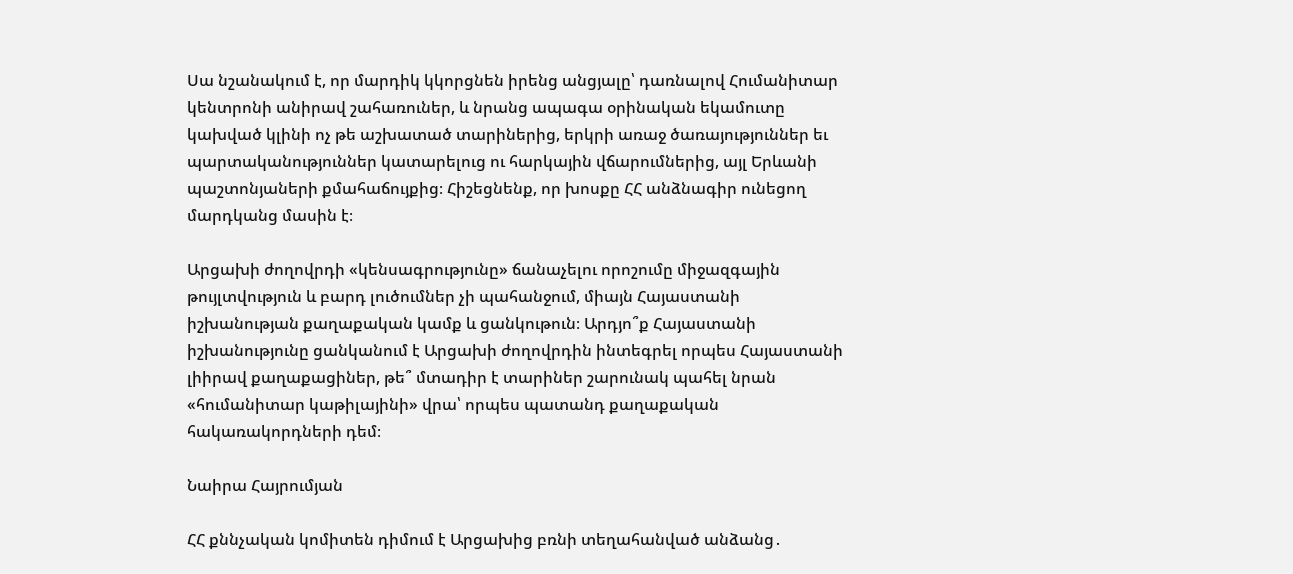Սա նշանակում է, որ մարդիկ կկորցնեն իրենց անցյալը՝ դառնալով Հումանիտար կենտրոնի անիրավ շահառուներ, և նրանց ապագա օրինական եկամուտը կախված կլինի ոչ թե աշխատած տարիներից, երկրի առաջ ծառայություններ եւ պարտականություններ կատարելուց ու հարկային վճարումներից, այլ Երևանի պաշտոնյաների քմահաճույքից։ Հիշեցնենք, որ խոսքը ՀՀ անձնագիր ունեցող մարդկանց մասին է։

Արցախի ժողովրդի «կենսագրությունը» ճանաչելու որոշումը միջազգային թույլտվություն և բարդ լուծումներ չի պահանջում, միայն Հայաստանի իշխանության քաղաքական կամք և ցանկութուն։ Արդյո՞ք Հայաստանի իշխանությունը ցանկանում է Արցախի ժողովրդին ինտեգրել որպես Հայաստանի լիիրավ քաղաքացիներ, թե՞ մտադիր է տարիներ շարունակ պահել նրան «հումանիտար կաթիլայինի» վրա՝ որպես պատանդ քաղաքական հակառակորդների դեմ։

Նաիրա Հայրումյան

ՀՀ քննչական կոմիտեն դիմում է Արցախից բռնի տեղահանված անձանց․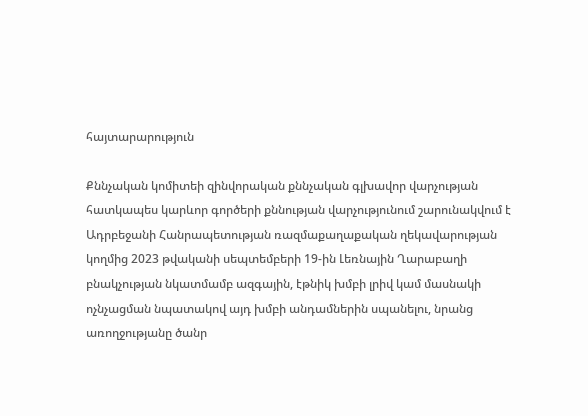հայտարարություն

Քննչական կոմիտեի զինվորական քննչական գլխավոր վարչության հատկապես կարևոր գործերի քննության վարչությունում շարունակվում է Ադրբեջանի Հանրապետության ռազմաքաղաքական ղեկավարության կողմից 2023 թվականի սեպտեմբերի 19-ին Լեռնային Ղարաբաղի բնակչության նկատմամբ ազգային, էթնիկ խմբի լրիվ կամ մասնակի ոչնչացման նպատակով այդ խմբի անդամներին սպանելու, նրանց առողջությանը ծանր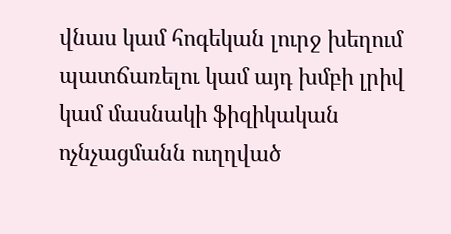վնաս կամ հոգեկան լուրջ խեղում պատճառելու կամ այդ խմբի լրիվ կամ մասնակի ֆիզիկական ոչնչացմանն ուղղված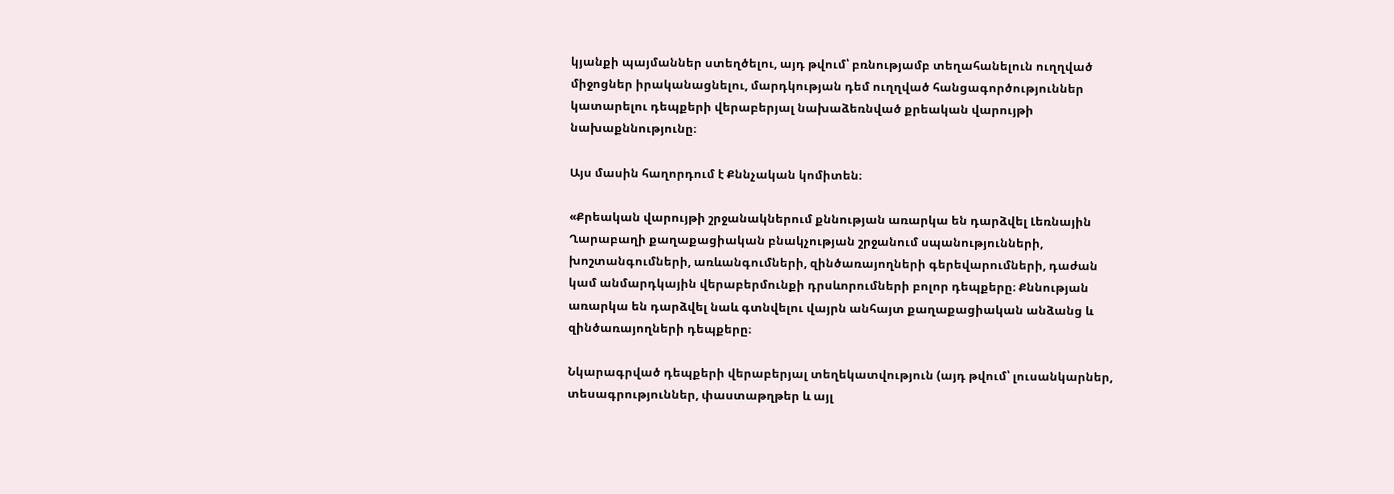կյանքի պայմաններ ստեղծելու, այդ թվում՝ բռնությամբ տեղահանելուն ուղղված միջոցներ իրականացնելու, մարդկության դեմ ուղղված հանցագործություններ կատարելու դեպքերի վերաբերյալ նախաձեռնված քրեական վարույթի նախաքննությունը։

Այս մասին հաղորդում է Քննչական կոմիտեն։

«Քրեական վարույթի շրջանակներում քննության առարկա են դարձվել Լեռնային Ղարաբաղի քաղաքացիական բնակչության շրջանում սպանությունների, խոշտանգումների, առևանգումների, զինծառայողների գերեվարումների, դաժան կամ անմարդկային վերաբերմունքի դրսևորումների բոլոր դեպքերը։ Քննության առարկա են դարձվել նաև գտնվելու վայրն անհայտ քաղաքացիական անձանց և զինծառայողների դեպքերը։

Նկարագրված դեպքերի վերաբերյալ տեղեկատվություն (այդ թվում՝ լուսանկարներ, տեսագրություններ, փաստաթղթեր և այլ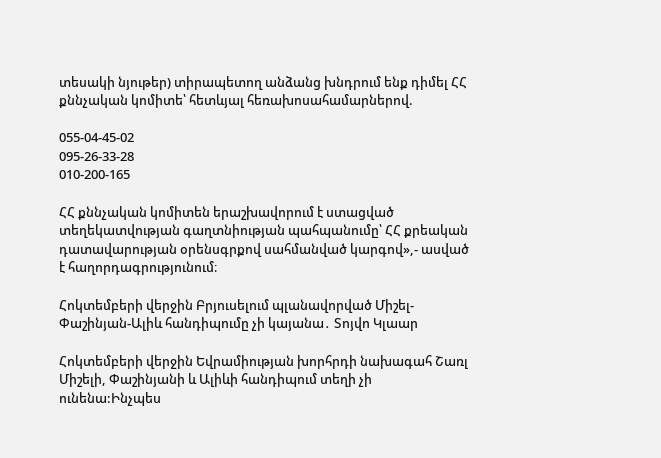տեսակի նյութեր) տիրապետող անձանց խնդրում ենք դիմել ՀՀ քննչական կոմիտե՝ հետևյալ հեռախոսահամարներով.

055-04-45-02
095-26-33-28
010-200-165

ՀՀ քննչական կոմիտեն երաշխավորում է ստացված տեղեկատվության գաղտնիության պահպանումը՝ ՀՀ քրեական դատավարության օրենսգրքով սահմանված կարգով»,- ասված է հաղորդագրությունում։

Հոկտեմբերի վերջին Բրյուսելում պլանավորված Միշել-Փաշինյան-Ալիև հանդիպումը չի կայանա․ Տոյվո Կլաար

Հոկտեմբերի վերջին Եվրամիության խորհրդի նախագահ Շառլ Միշելի, Փաշինյանի և Ալիևի հանդիպում տեղի չի ունենա:Ինչպես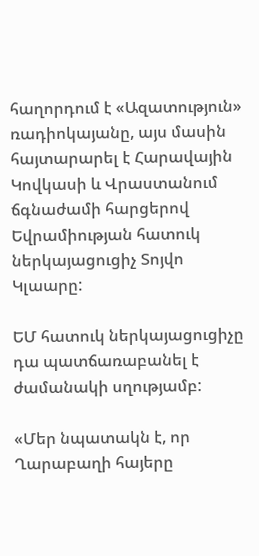հաղորդում է «Ազատություն» ռադիոկայանը, այս մասին հայտարարել է Հարավային Կովկասի և Վրաստանում ճգնաժամի հարցերով Եվրամիության հատուկ ներկայացուցիչ Տոյվո Կլաարը:

ԵՄ հատուկ ներկայացուցիչը դա պատճառաբանել է ժամանակի սղությամբ:

«Մեր նպատակն է, որ Ղարաբաղի հայերը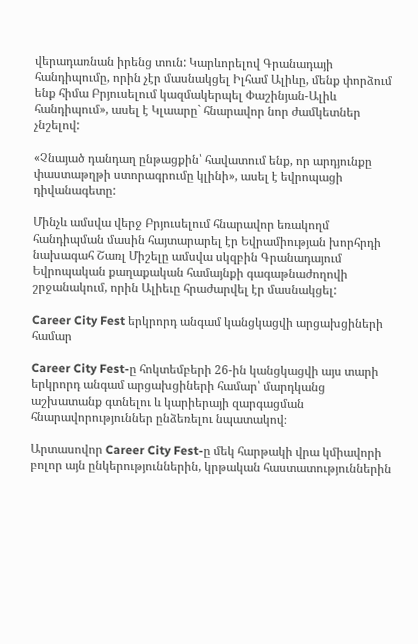վերադառնան իրենց տուն: Կարևորելով Գրանադայի հանդիպումը, որին չէր մասնակցել Իլհամ Ալիևը, մենք փորձում ենք հիմա Բրյուսելում կազմակերպել Փաշինյան-Ալիև հանդիպում», ասել է Կլաարը` հնարավոր նոր ժամկետներ չնշելով:

«Չնայած դանդաղ ընթացքին՝ հավատում ենք, որ արդյունքը փաստաթղթի ստորագրումը կլինի», ասել է եվրոպացի դիվանագետը:

Մինչև ամսվա վերջ Բրյուսելում հնարավոր եռակողմ հանդիպման մասին հայտարարել էր Եվրամիության խորհրդի նախագահ Շառլ Միշելը ամսվա սկզբին Գրանադայում Եվրոպական քաղաքական համայնքի գագաթնաժողովի շրջանակում, որին Ալիեւը հրաժարվել էր մասնակցել:

Career City Fest երկրորդ անգամ կանցկացվի արցախցիների համար

Career City Fest-ը հոկտեմբերի 26-ին կանցկացվի այս տարի երկրորդ անգամ արցախցիների համար՝ մարդկանց աշխատանք գտնելու և կարիերայի զարգացման հնարավորություններ ընձեռելու նպատակով։

Արտասովոր Career City Fest-ը մեկ հարթակի վրա կմիավորի բոլոր այն ընկերություններին, կրթական հաստատություններին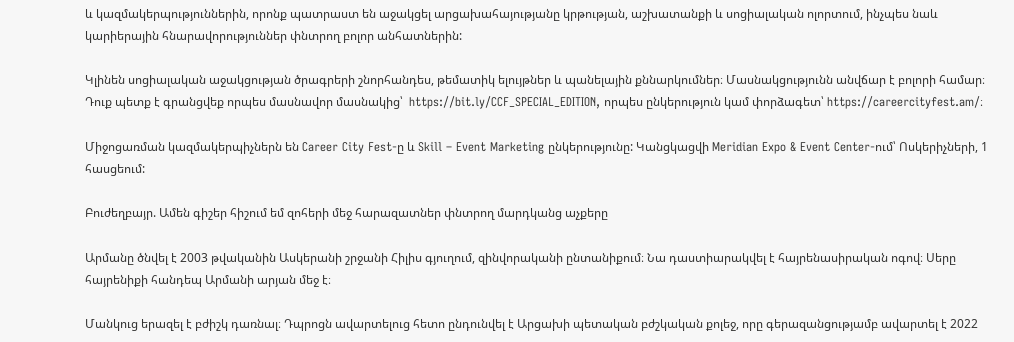և կազմակերպություններին, որոնք պատրաստ են աջակցել արցախահայությանը կրթության, աշխատանքի և սոցիալական ոլորտում, ինչպես նաև կարիերային հնարավորություններ փնտրող բոլոր անհատներին:

Կլինեն սոցիալական աջակցության ծրագրերի շնորհանդես, թեմատիկ ելույթներ և պանելային քննարկումներ։ Մասնակցությունն անվճար է բոլորի համար։ Դուք պետք է գրանցվեք որպես մասնավոր մասնակից՝  https://bit.ly/CCF_SPECIAL_EDITION, որպես ընկերություն կամ փորձագետ՝ https://careercityfest.am/։

Միջոցառման կազմակերպիչներն են Career City Fest-ը և Skill – Event Marketing ընկերությունը: Կանցկացվի Meridian Expo & Event Center-ում՝ Ոսկերիչների, 1 հասցեում:

Բուժեղբայր. Ամեն գիշեր հիշում եմ զոհերի մեջ հարազատներ փնտրող մարդկանց աչքերը

Արմանը ծնվել է 2003 թվականին Ասկերանի շրջանի Հիլիս գյուղում, զինվորականի ընտանիքում։ Նա դաստիարակվել է հայրենասիրական ոգով։ Սերը հայրենիքի հանդեպ Արմանի արյան մեջ է։

Մանկուց երազել է բժիշկ դառնալ։ Դպրոցն ավարտելուց հետո ընդունվել է Արցախի պետական բժշկական քոլեջ, որը գերազանցությամբ ավարտել է 2022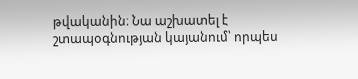թվականին։ Նա աշխատել է շտապօգնության կայանում՝ որպես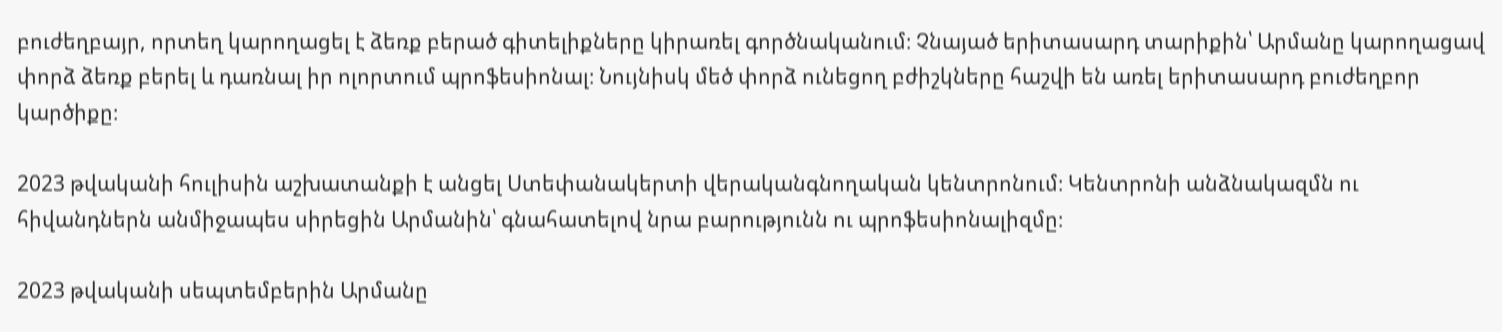բուժեղբայր, որտեղ կարողացել է ձեռք բերած գիտելիքները կիրառել գործնականում։ Չնայած երիտասարդ տարիքին՝ Արմանը կարողացավ փորձ ձեռք բերել և դառնալ իր ոլորտում պրոֆեսիոնալ։ Նույնիսկ մեծ փորձ ունեցող բժիշկները հաշվի են առել երիտասարդ բուժեղբոր կարծիքը։

2023 թվականի հուլիսին աշխատանքի է անցել Ստեփանակերտի վերականգնողական կենտրոնում։ Կենտրոնի անձնակազմն ու հիվանդներն անմիջապես սիրեցին Արմանին՝ գնահատելով նրա բարությունն ու պրոֆեսիոնալիզմը։

2023 թվականի սեպտեմբերին Արմանը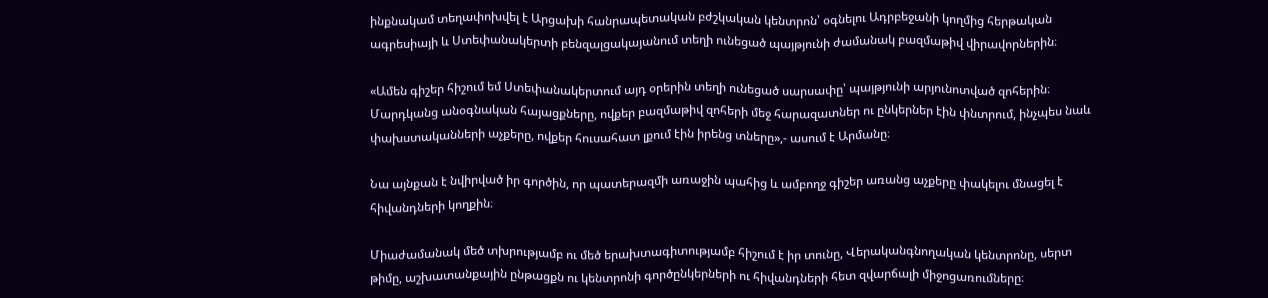ինքնակամ տեղափոխվել է Արցախի հանրապետական բժշկական կենտրոն՝ օգնելու Ադրբեջանի կողմից հերթական ագրեսիայի և Ստեփանակերտի բենզալցակայանում տեղի ունեցած պայթյունի ժամանակ բազմաթիվ վիրավորներին։

«Ամեն գիշեր հիշում եմ Ստեփանակերտում այդ օրերին տեղի ունեցած սարսափը՝ պայթյունի արյունոտված զոհերին։ Մարդկանց անօգնական հայացքները, ովքեր բազմաթիվ զոհերի մեջ հարազատներ ու ընկերներ էին փնտրում, ինչպես նաև փախստականների աչքերը, ովքեր հուսահատ լքում էին իրենց տները»,- ասում է Արմանը։

Նա այնքան է նվիրված իր գործին, որ պատերազմի առաջին պահից և ամբողջ գիշեր առանց աչքերը փակելու մնացել է հիվանդների կողքին։

Միաժամանակ մեծ տխրությամբ ու մեծ երախտագիտությամբ հիշում է իր տունը, Վերականգնողական կենտրոնը, սերտ թիմը, աշխատանքային ընթացքն ու կենտրոնի գործընկերների ու հիվանդների հետ զվարճալի միջոցառումները։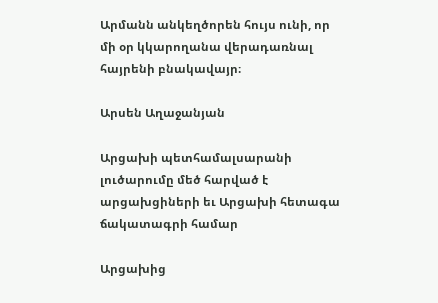Արմանն անկեղծորեն հույս ունի, որ մի օր կկարողանա վերադառնալ հայրենի բնակավայր։

Արսեն Աղաջանյան

Արցախի պետհամալսարանի լուծարումը մեծ հարված է արցախցիների եւ Արցախի հետագա ճակատագրի համար

Արցախից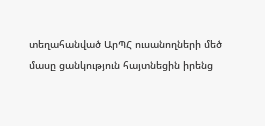տեղահանված ԱրՊՀ ուսանողների մեծ մասը ցանկություն հայտնեցին իրենց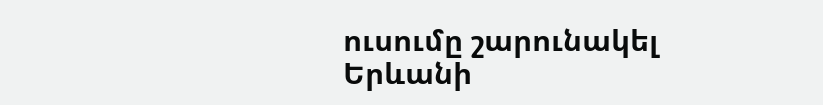ուսումը շարունակել Երևանի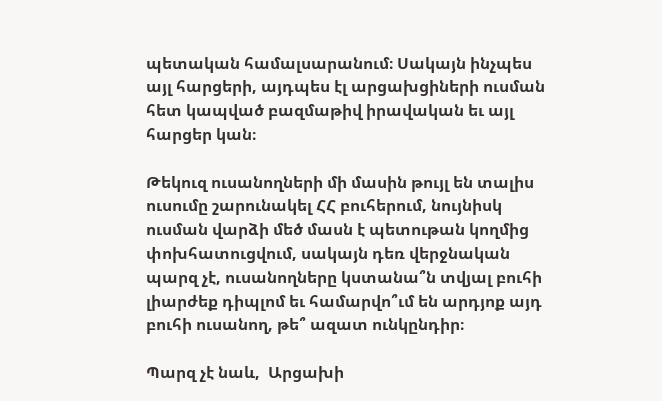պետական համալսարանում։ Սակայն ինչպես այլ հարցերի, այդպես էլ արցախցիների ուսման հետ կապված բազմաթիվ իրավական եւ այլ հարցեր կան։

Թեկուզ ուսանողների մի մասին թույլ են տալիս ուսումը շարունակել ՀՀ բուհերում, նույնիսկ ուսման վարձի մեծ մասն է պետութան կողմից փոխհատուցվում, սակայն դեռ վերջնական պարզ չէ, ուսանողները կստանա՞ն տվյալ բուհի լիարժեք դիպլոմ եւ համարվո՞ւմ են արդյոք այդ բուհի ուսանող, թե՞ ազատ ունկընդիր։

Պարզ չէ նաև,  Արցախի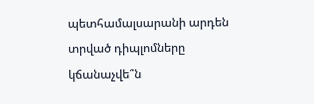պետհամալսարանի արդեն տրված դիպլոմները կճանաչվե՞ն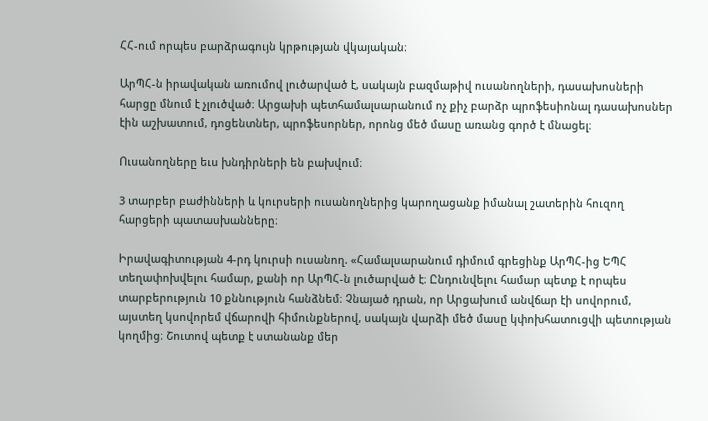ՀՀ-ում որպես բարձրագույն կրթության վկայական։

ԱրՊՀ-ն իրավական առումով լուծարված է, սակայն բազմաթիվ ուսանողների, դասախոսների հարցը մնում է չլուծված։ Արցախի պետհամալսարանում ոչ քիչ բարձր պրոֆեսիոնալ դասախոսներ էին աշխատում, դոցենտներ, պրոֆեսորներ, որոնց մեծ մասը առանց գործ է մնացել։

Ուսանողները եւս խնդիրների են բախվում։

3 տարբեր բաժինների և կուրսերի ուսանողներից կարողացանք իմանալ շատերին հուզող հարցերի պատասխանները։

Իրավագիտության 4-րդ կուրսի ուսանող. «Համալսարանում դիմում գրեցինք ԱրՊՀ-ից ԵՊՀ տեղափոխվելու համար, քանի որ ԱրՊՀ-ն լուծարված է։ Ընդունվելու համար պետք է որպես տարբերություն 10 քննություն հանձնեմ։ Չնայած դրան, որ Արցախում անվճար էի սովորում, այստեղ կսովորեմ վճարովի հիմունքներով, սակայն վարձի մեծ մասը կփոխհատուցվի պետության կողմից։ Շուտով պետք է ստանանք մեր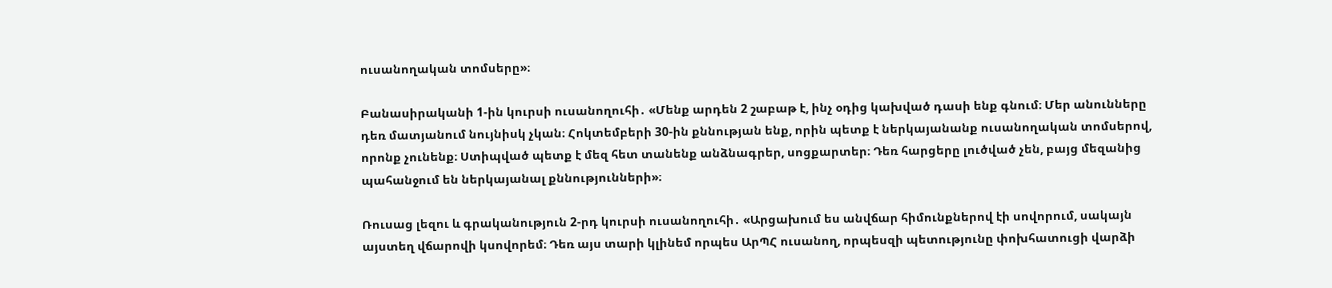ուսանողական տոմսերը»։

Բանասիրականի 1-ին կուրսի ուսանողուհի․ «Մենք արդեն 2 շաբաթ է, ինչ օդից կախված դասի ենք գնում։ Մեր անունները դեռ մատյանում նույնիսկ չկան։ Հոկտեմբերի 30-ին քննության ենք, որին պետք է ներկայանանք ուսանողական տոմսերով, որոնք չունենք։ Ստիպված պետք է մեզ հետ տանենք անձնագրեր, սոցքարտեր։ Դեռ հարցերը լուծված չեն, բայց մեզանից պահանջում են ներկայանալ քննությունների»։

Ռուսաց լեզու և գրականություն 2-րդ կուրսի ուսանողուհի․ «Արցախում ես անվճար հիմունքներով էի սովորում, սակայն այստեղ վճարովի կսովորեմ։ Դեռ այս տարի կլինեմ որպես ԱրՊՀ ուսանող, որպեսզի պետությունը փոխհատուցի վարձի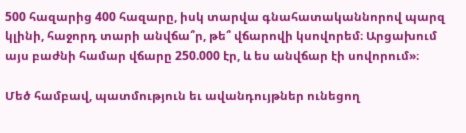500 հազարից 400 հազարը, իսկ տարվա գնահատականնորով պարզ կլինի, հաջորդ տարի անվճա՞ր, թե՞ վճարովի կսովորեմ։ Արցախում այս բաժնի համար վճարը 250.000 էր, և ես անվճար էի սովորում»։

Մեծ համբավ, պատմություն եւ ավանդույթներ ունեցող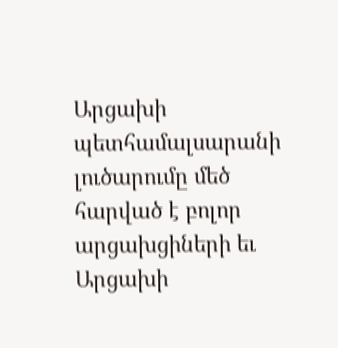Արցախի պետհամալսարանի լուծարումը մեծ հարված է բոլոր արցախցիների եւ Արցախի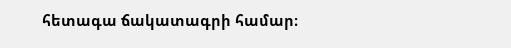հետագա ճակատագրի համար։